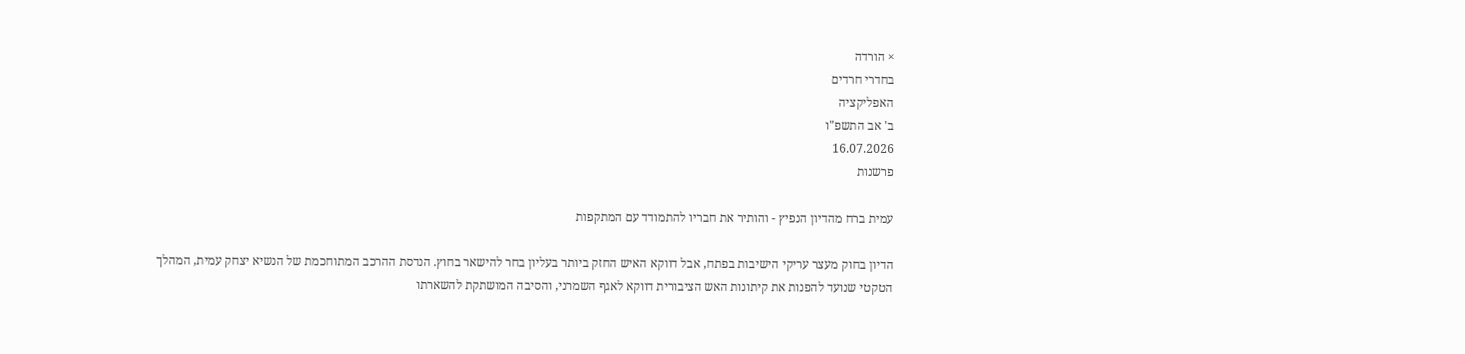× הורדה
בחדרי חרדים
האפליקציה
ב' אב התשפ"ו
16.07.2026
פרשנות

עמית ברח מהדיון הנפיץ - והותיר את חבריו להתמודד עם המתקפות

הדיון בחוק מעצר עריקי הישיבות בפתח, אבל דווקא האיש החזק ביותר בעליון בחר להישאר בחוץ. הנדסת ההרכב המתוחכמת של הנשיא יצחק עמית, המהלך הטקטי שנועד להפנות את קיתונות האש הציבורית דווקא לאגף השמרני, והסיבה המושתקת להשארתו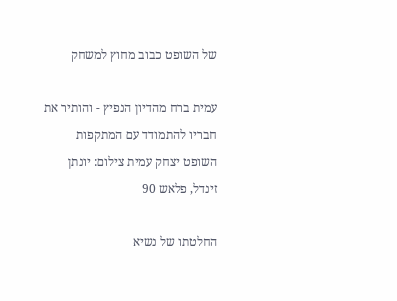של השופט כבוב מחוץ למשחק

עמית ברח מהדיון הנפיץ - והותיר את חבריו להתמודד עם המתקפות
השופט יצחק עמית צילום: יונתן זינדל, פלאש 90

החלטתו של נשיא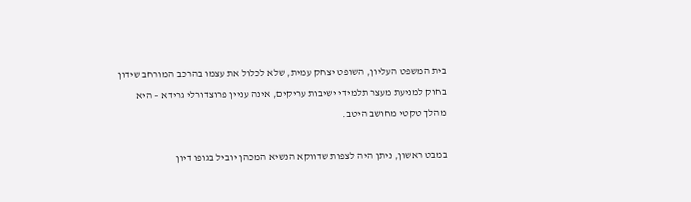בית המשפט העליון, השופט יצחק עמית, שלא לכלול את עצמו בהרכב המורחב שידון בחוק למניעת מעצר תלמידי ישיבות עריקים, אינה עניין פרוצדורלי גרידא – היא מהלך טקטי מחושב היטב.

במבט ראשון, ניתן היה לצפות שדווקא הנשיא המכהן יוביל בגופו דיון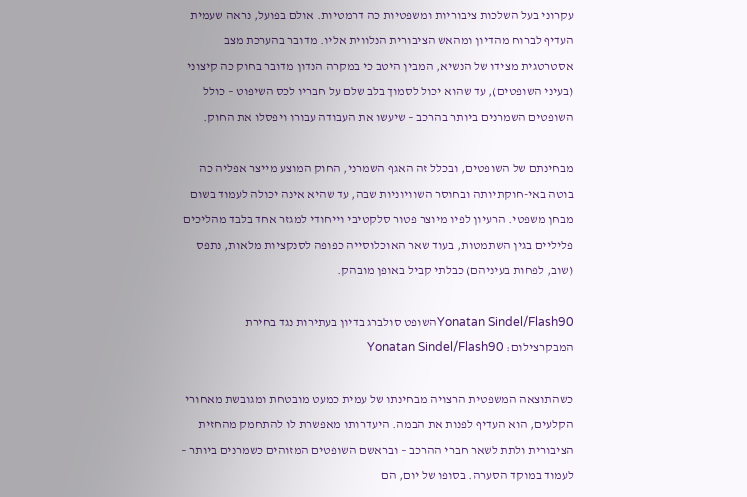עקרוני בעל השלכות ציבוריות ומשפטיות כה דרמטיות. אולם בפועל, נראה שעמית העדיף לברוח מהדיון ומהאש הציבורית הנלווית אליו. מדובר בהערכת מצב אסטרטגית מצידו של הנשיא, המבין היטב כי במקרה הנדון מדובר בחוק כה קיצוני (בעיני השופטים), עד שהוא יכול לסמוך בלב שלם על חבריו לכס השיפוט – כולל השופטים השמרנים ביותר בהרכב – שיעשו את העבודה עבורו ויפסלו את החוק.

מבחינתם של השופטים, ובכלל זה האגף השמרני, החוק המוצע מייצר אפליה כה בוטה באי-חוקתיותה ובחוסר השוויוניות שבה, עד שהיא אינה יכולה לעמוד בשום מבחן משפטי. הרעיון לפיו מיוצר פטור סלקטיבי וייחודי למגזר אחד בלבד מהליכים פליליים בגין השתמטות, בעוד שאר האוכלוסייה כפופה לסנקציות מלאות, נתפס (שוב, לפחות בעיניהם) כבלתי קביל באופן מובהק.

Yonatan Sindel/Flash90השופט סולברג בדיון בעתירות נגד בחירת המבקרצילום: Yonatan Sindel/Flash90

כשהתוצאה המשפטית הרצויה מבחינתו של עמית כמעט מובטחת ומגובשת מאחורי הקלעים, הוא העדיף לפנות את הבמה. היעדרותו מאפשרת לו להתחמק מהחזית הציבורית ולתת לשאר חברי ההרכב – ובראשם השופטים המזוהים כשמרנים ביותר – לעמוד במוקד הסערה. בסופו של יום, הם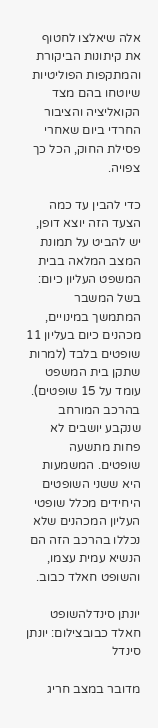אלה שיאלצו לחטוף את קיתונות הביקורת והמתקפות הפוליטיות שיוטחו בהם מצד הקואליציה והציבור החרדי ביום שאחרי פסילת החוק, הכל כך צפויה.

כדי להבין עד כמה הצעד הזה יוצא דופן, יש להביט על תמונת המצב המלאה בבית המשפט העליון כיום: בשל המשבר המתמשך במינויים, מכהנים כיום בעליון 11 שופטים בלבד (למרות שתקן בית המשפט עומד על 15 שופטים). בהרכב המורחב שנקבע יושבים לא פחות מתשעה שופטים. המשמעות היא ששני השופטים היחידים מכלל שופטי העליון המכהנים שלא נכללו בהרכב הזה הם הנשיא עמית עצמו, והשופט חאלד כבוב.

יונתן סינדלהשופט חאלד כבובצילום: יונתן סינדל

מדובר במצב חריג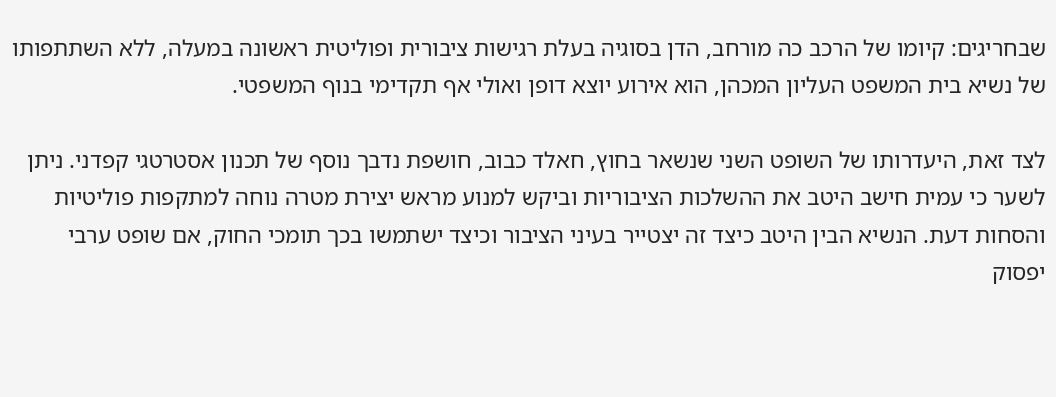שבחריגים: קיומו של הרכב כה מורחב, הדן בסוגיה בעלת רגישות ציבורית ופוליטית ראשונה במעלה, ללא השתתפותו של נשיא בית המשפט העליון המכהן, הוא אירוע יוצא דופן ואולי אף תקדימי בנוף המשפטי.

לצד זאת, היעדרותו של השופט השני שנשאר בחוץ, חאלד כבוב, חושפת נדבך נוסף של תכנון אסטרטגי קפדני. ניתן לשער כי עמית חישב היטב את ההשלכות הציבוריות וביקש למנוע מראש יצירת מטרה נוחה למתקפות פוליטיות והסחות דעת. הנשיא הבין היטב כיצד זה יצטייר בעיני הציבור וכיצד ישתמשו בכך תומכי החוק, אם שופט ערבי יפסוק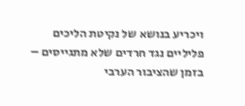ויכריע בנושא של נקיטת הליכים פליליים נגד חרדים שלא מתגייסים – בזמן שהציבור הערבי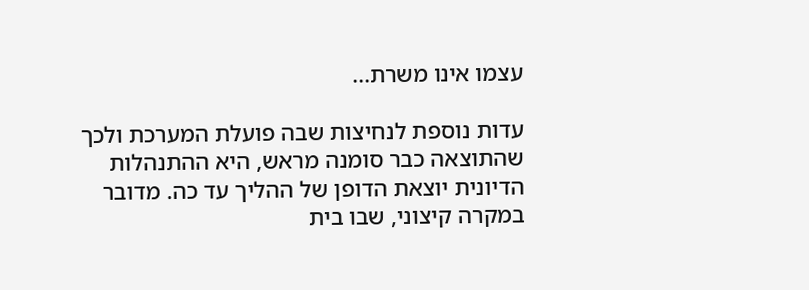עצמו אינו משרת...

עדות נוספת לנחיצות שבה פועלת המערכת ולכך שהתוצאה כבר סומנה מראש, היא ההתנהלות הדיונית יוצאת הדופן של ההליך עד כה. מדובר במקרה קיצוני, שבו בית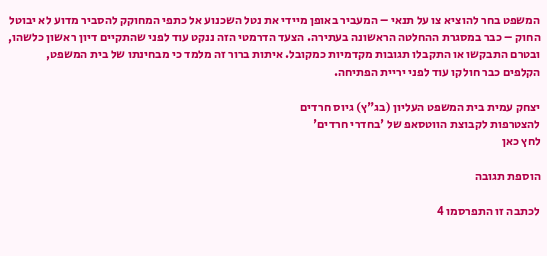המשפט בחר להוציא צו על תנאי – המעביר באופן מיידי את נטל השכנוע אל כתפי המחוקק להסביר מדוע לא יבוטל החוק – כבר במסגרת ההחלטה הראשונה בעתירה. הצעד הדרמטי הזה ננקט עוד לפני שהתקיים דיון ראשון כלשהו, ובטרם התבקשו או התקבלו תגובות מקדמיות כמקובל. איתות ברור זה מלמד כי מבחינתו של בית המשפט, הקלפים כבר חולקו עוד לפני יריית הפתיחה.

יצחק עמית בית המשפט העליון (בג"ץ) גיוס חרדים
להצטרפות לקבוצת הווטסאפ של 'בחדרי חרדים'
לחץ כאן

הוספת תגובה

לכתבה זו התפרסמו 4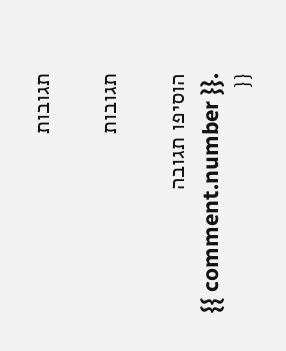תגובות

תגובות

הוסיפו תגובה
{{ comment.number }}.
{{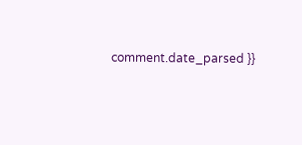comment.date_parsed }}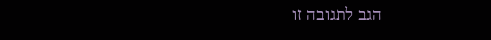הגב לתגובה זו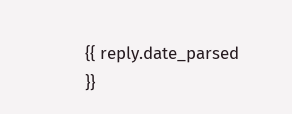{{ reply.date_parsed }}